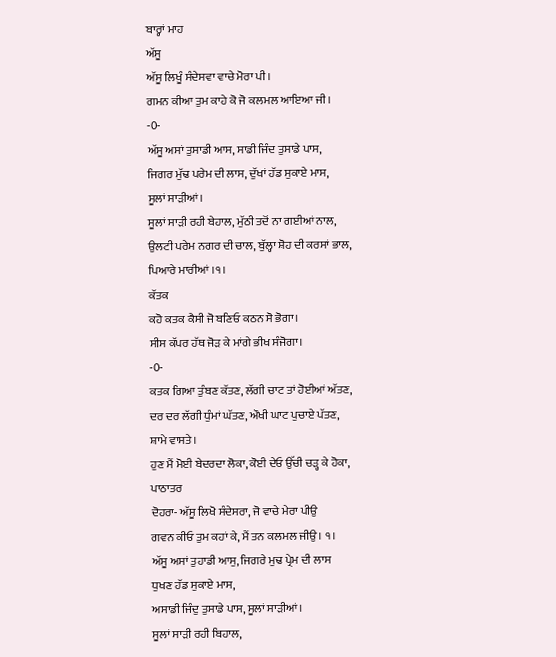ਬਾਰ੍ਹਾਂ ਮਾਹ
ਅੱਸੂ
ਅੱਸੂ ਲਿਖੂੰ ਸੰਦੇਸਵਾ ਵਾਚੇ ਮੋਰਾ ਪੀ।
ਗਮਨ ਕੀਆ ਤੁਮ ਕਾਹੇ ਕੋ ਜੋ ਕਲਮਲ ਆਇਆ ਜੀ।
-0-
ਅੱਸੂ ਅਸਾਂ ਤੁਸਾਡੀ ਆਸ, ਸਾਡੀ ਜਿੰਦ ਤੁਸਾਡੇ ਪਾਸ,
ਜਿਗਰ ਮੁੱਢ ਪਰੇਮ ਦੀ ਲਾਸ, ਦੁੱਖਾਂ ਹੱਡ ਸੁਕਾਏ ਮਾਸ,
ਸੂਲਾਂ ਸਾੜੀਆਂ।
ਸੂਲਾਂ ਸਾੜੀ ਰਹੀ ਬੇਹਾਲ, ਮੁੱਠੀ ਤਦੋਂ ਨਾ ਗਈਆਂ ਨਾਲ,
ਉਲਟੀ ਪਰੇਮ ਨਗਰ ਦੀ ਚਾਲ, ਬੁੱਲ੍ਹਾ ਸ਼ੋਹ ਦੀ ਕਰਸਾਂ ਭਾਲ,
ਪਿਆਰੇ ਮਾਰੀਆਂ ।੧।
ਕੱਤਕ
ਕਹੋ ਕਤਕ ਕੈਸੀ ਜੋ ਬਣਿਓ ਕਠਨ ਸੋ ਭੋਗਾ।
ਸੀਸ ਕੱਪਰ ਹੱਥ ਜੋੜ ਕੇ ਮਾਂਗੇ ਭੀਖ ਸੰਜੋਗਾ।
-0-
ਕਤਕ ਗਿਆ ਤੁੰਬਣ ਕੱਤਣ, ਲੱਗੀ ਚਾਟ ਤਾਂ ਹੋਈਆਂ ਅੱਤਣ,
ਦਰ ਦਰ ਲੱਗੀ ਧੁੰਮਾਂ ਘੱਤਣ, ਔਖੀ ਘਾਟ ਪੁਚਾਏ ਪੱਤਣ,
ਸ਼ਾਮੇ ਵਾਸਤੇ।
ਹੁਣ ਮੈਂ ਮੋਈ ਬੇਦਰਦਾ ਲੋਕਾ, ਕੋਈ ਦੇਓ ਉੱਚੀ ਚੜ੍ਹ ਕੇ ਹੋਕਾ,
ਪਾਠਾਤਰ
ਦੋਹਰਾ- ਅੱਸੂ ਲਿਖੋ ਸੰਦੇਸਰਾ, ਜੋ ਵਾਚੇ ਮੇਰਾ ਪੀਉ
ਗਵਨ ਕੀਓ ਤੁਮ ਕਹਾਂ ਕੇ, ਮੈਂ ਤਨ ਕਲਮਲ ਜੀਉ। ੧।
ਅੱਸੂ ਅਸਾਂ ਤੁਹਾਡੀ ਆਸੁ, ਜਿਗਰੇ ਮੁਢ ਪ੍ਰੇਮ ਦੀ ਲਾਸ
ਧੁਖਣ ਹੱਡ ਸੁਕਾਏ ਮਾਸ,
ਅਸਾਡੀ ਜਿੰਦੁ ਤੁਸਾਡੇ ਪਾਸ, ਸੂਲਾਂ ਸਾੜੀਆਂ।
ਸੂਲਾਂ ਸਾੜੀ ਰਹੀ ਬਿਹਾਲ,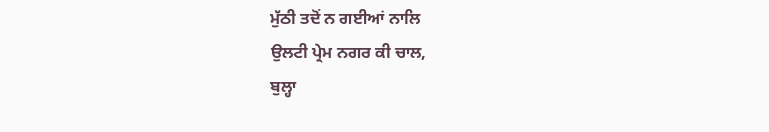ਮੁੱਠੀ ਤਦੋਂ ਨ ਗਈਆਂ ਨਾਲਿ
ਉਲਟੀ ਪ੍ਰੇਮ ਨਗਰ ਕੀ ਚਾਲ,
ਬੁਲ੍ਹਾ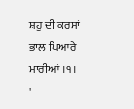ਸ਼ਹੁ ਦੀ ਕਰਸਾਂ ਭਾਲ ਪਿਆਰੇ ਮਾਰੀਆਂ ।੧।
'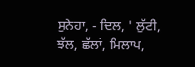ਸੁਨੇਹਾ, - ਦਿਲ, ' ਲੁੱਟੀ, ਝੱਲ, ਛੱਲਾਂ, ਮਿਲਾਪ,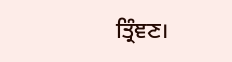ਤ੍ਰਿੰਞਣ।